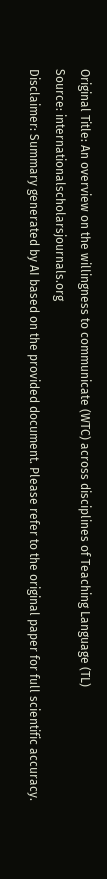Original Title: An overview on the willingness to communicate (WTC) across disciplines of Teaching Language (TL)
Source: internationalscholarsjournals.org
Disclaimer: Summary generated by AI based on the provided document. Please refer to the original paper for full scientific accuracy.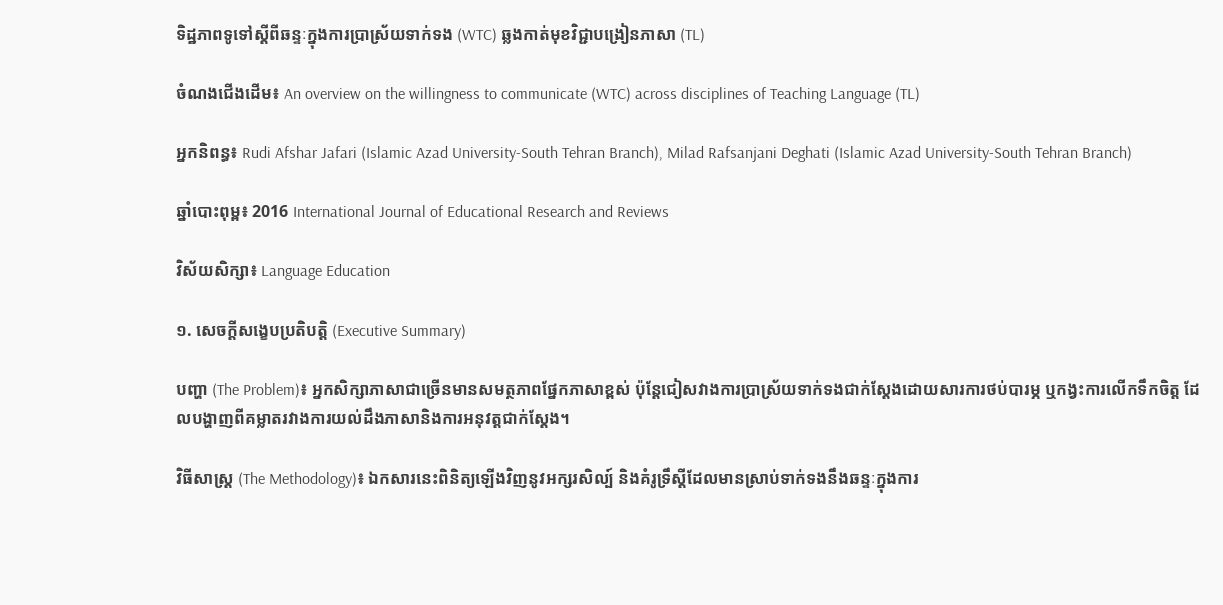ទិដ្ឋភាពទូទៅស្តីពីឆន្ទៈក្នុងការប្រាស្រ័យទាក់ទង (WTC) ឆ្លងកាត់មុខវិជ្ជាបង្រៀនភាសា (TL)

ចំណងជើងដើម៖ An overview on the willingness to communicate (WTC) across disciplines of Teaching Language (TL)

អ្នកនិពន្ធ៖ Rudi Afshar Jafari (Islamic Azad University-South Tehran Branch), Milad Rafsanjani Deghati (Islamic Azad University-South Tehran Branch)

ឆ្នាំបោះពុម្ព៖ 2016 International Journal of Educational Research and Reviews

វិស័យសិក្សា៖ Language Education

១. សេចក្តីសង្ខេបប្រតិបត្តិ (Executive Summary)

បញ្ហា (The Problem)៖ អ្នកសិក្សាភាសាជាច្រើនមានសមត្ថភាពផ្នែកភាសាខ្ពស់ ប៉ុន្តែជៀសវាងការប្រាស្រ័យទាក់ទងជាក់ស្តែងដោយសារការថប់បារម្ភ ឬកង្វះការលើកទឹកចិត្ត ដែលបង្ហាញពីគម្លាតរវាងការយល់ដឹងភាសានិងការអនុវត្តជាក់ស្តែង។

វិធីសាស្ត្រ (The Methodology)៖ ឯកសារនេះពិនិត្យឡើងវិញនូវអក្សរសិល្ប៍ និងគំរូទ្រឹស្តីដែលមានស្រាប់ទាក់ទងនឹងឆន្ទៈក្នុងការ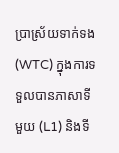ប្រាស្រ័យទាក់ទង (WTC) ក្នុងការទទួលបានភាសាទីមួយ (L1) និងទី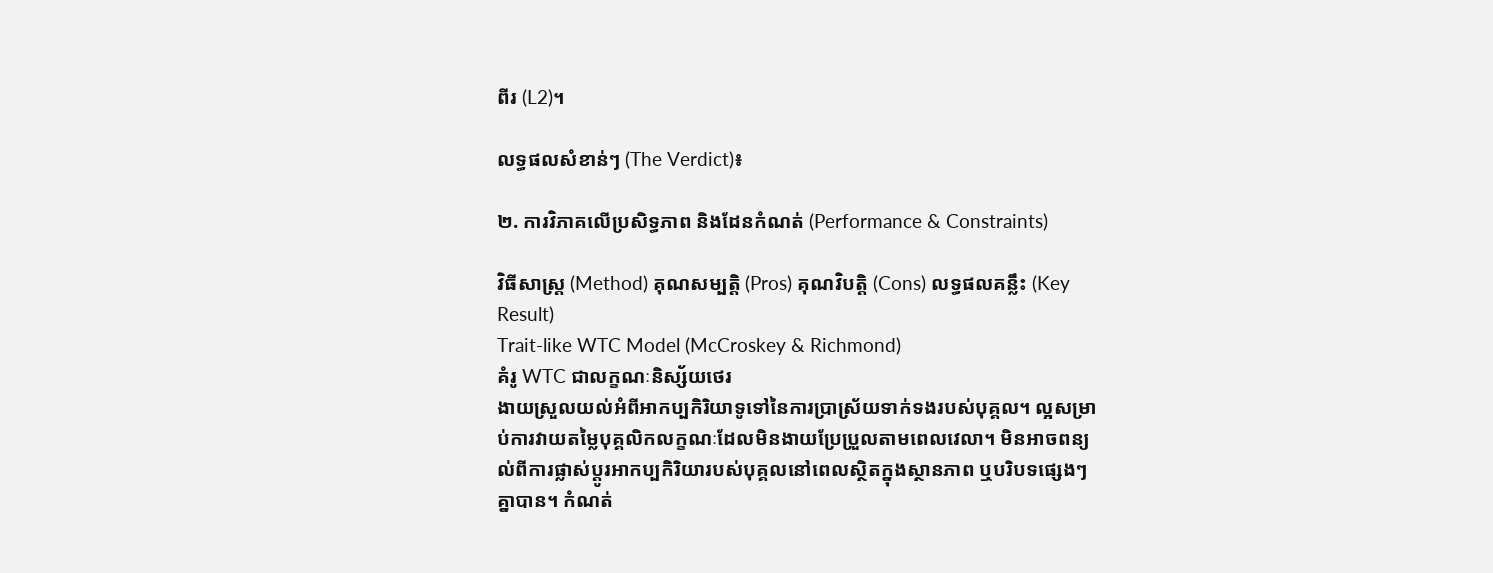ពីរ (L2)។

លទ្ធផលសំខាន់ៗ (The Verdict)៖

២. ការវិភាគលើប្រសិទ្ធភាព និងដែនកំណត់ (Performance & Constraints)

វិធីសាស្ត្រ (Method) គុណសម្បត្តិ (Pros) គុណវិបត្តិ (Cons) លទ្ធផលគន្លឹះ (Key Result)
Trait-like WTC Model (McCroskey & Richmond)
គំរូ WTC ជាលក្ខណៈនិស្ស័យថេរ
ងាយស្រួលយល់អំពីអាកប្បកិរិយាទូទៅនៃការប្រាស្រ័យទាក់ទងរបស់បុគ្គល។ ល្អសម្រាប់ការវាយតម្លៃបុគ្គលិកលក្ខណៈដែលមិនងាយប្រែប្រួលតាមពេលវេលា។ មិនអាចពន្យល់ពីការផ្លាស់ប្តូរអាកប្បកិរិយារបស់បុគ្គលនៅពេលស្ថិតក្នុងស្ថានភាព ឬបរិបទផ្សេងៗគ្នាបាន។ កំណត់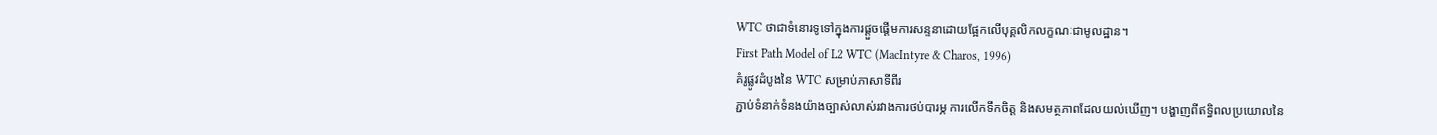WTC ថាជាទំនោរទូទៅក្នុងការផ្តួចផ្តើមការសន្ទនាដោយផ្អែកលើបុគ្គលិកលក្ខណៈជាមូលដ្ឋាន។
First Path Model of L2 WTC (MacIntyre & Charos, 1996)
គំរូផ្លូវដំបូងនៃ WTC សម្រាប់ភាសាទីពីរ
ភ្ជាប់ទំនាក់ទំនងយ៉ាងច្បាស់លាស់រវាងការថប់បារម្ភ ការលើកទឹកចិត្ត និងសមត្ថភាពដែលយល់ឃើញ។ បង្ហាញពីឥទ្ធិពលប្រយោលនៃ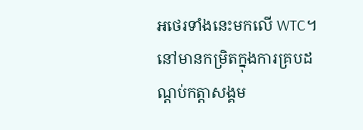អថេរទាំងនេះមកលើ WTC។ នៅមានកម្រិតក្នុងការគ្របដណ្តប់កត្តាសង្គម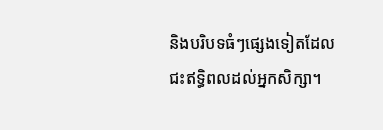និងបរិបទធំៗផ្សេងទៀតដែលជះឥទ្ធិពលដល់អ្នកសិក្សា។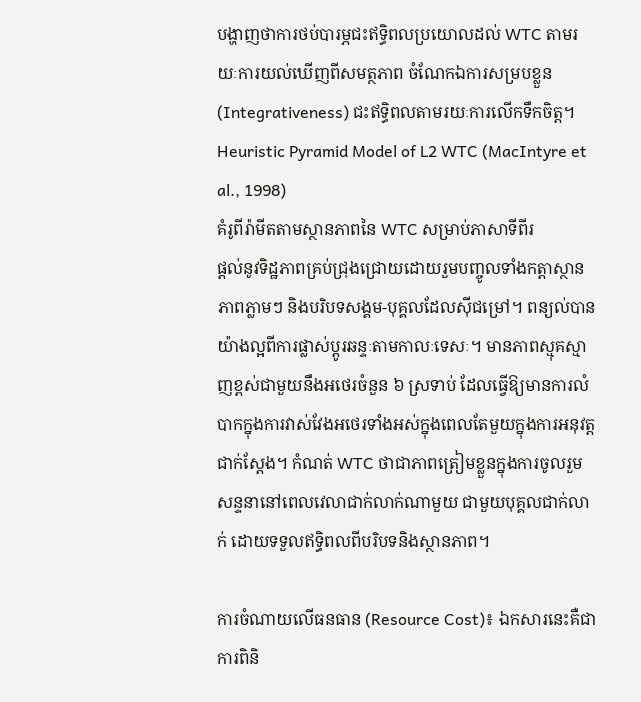បង្ហាញថាការថប់បារម្ភជះឥទ្ធិពលប្រយោលដល់ WTC តាមរយៈការយល់ឃើញពីសមត្ថភាព ចំណែកឯការសម្របខ្លួន (Integrativeness) ជះឥទ្ធិពលតាមរយៈការលើកទឹកចិត្ត។
Heuristic Pyramid Model of L2 WTC (MacIntyre et al., 1998)
គំរូពីរ៉ាមីតតាមស្ថានភាពនៃ WTC សម្រាប់ភាសាទីពីរ
ផ្តល់នូវទិដ្ឋភាពគ្រប់ជ្រុងជ្រោយដោយរួមបញ្ចូលទាំងកត្តាស្ថានភាពភ្លាមៗ និងបរិបទសង្គម-បុគ្គលដែលស៊ីជម្រៅ។ ពន្យល់បានយ៉ាងល្អពីការផ្លាស់ប្តូរឆន្ទៈតាមកាលៈទេសៈ។ មានភាពស្មុគស្មាញខ្ពស់ជាមួយនឹងអថេរចំនួន ៦ ស្រទាប់ ដែលធ្វើឱ្យមានការលំបាកក្នុងការវាស់វែងអថេរទាំងអស់ក្នុងពេលតែមួយក្នុងការអនុវត្តជាក់ស្តែង។ កំណត់ WTC ថាជាភាពត្រៀមខ្លួនក្នុងការចូលរួមសន្ទនានៅពេលវេលាជាក់លាក់ណាមួយ ជាមួយបុគ្គលជាក់លាក់ ដោយទទួលឥទ្ធិពលពីបរិបទនិងស្ថានភាព។

ការចំណាយលើធនធាន (Resource Cost)៖ ឯកសារនេះគឺជាការពិនិ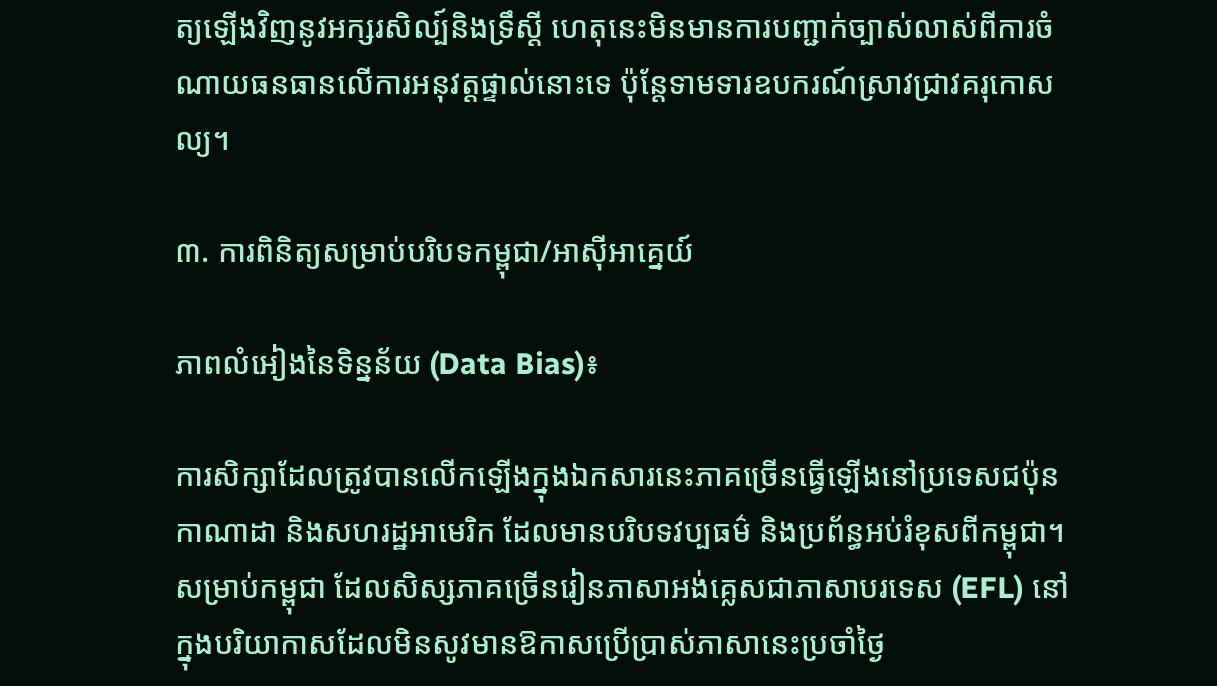ត្យឡើងវិញនូវអក្សរសិល្ប៍និងទ្រឹស្តី ហេតុនេះមិនមានការបញ្ជាក់ច្បាស់លាស់ពីការចំណាយធនធានលើការអនុវត្តផ្ទាល់នោះទេ ប៉ុន្តែទាមទារឧបករណ៍ស្រាវជ្រាវគរុកោសល្យ។

៣. ការពិនិត្យសម្រាប់បរិបទកម្ពុជា/អាស៊ីអាគ្នេយ៍

ភាពលំអៀងនៃទិន្នន័យ (Data Bias)៖

ការសិក្សាដែលត្រូវបានលើកឡើងក្នុងឯកសារនេះភាគច្រើនធ្វើឡើងនៅប្រទេសជប៉ុន កាណាដា និងសហរដ្ឋអាមេរិក ដែលមានបរិបទវប្បធម៌ និងប្រព័ន្ធអប់រំខុសពីកម្ពុជា។ សម្រាប់កម្ពុជា ដែលសិស្សភាគច្រើនរៀនភាសាអង់គ្លេសជាភាសាបរទេស (EFL) នៅក្នុងបរិយាកាសដែលមិនសូវមានឱកាសប្រើប្រាស់ភាសានេះប្រចាំថ្ងៃ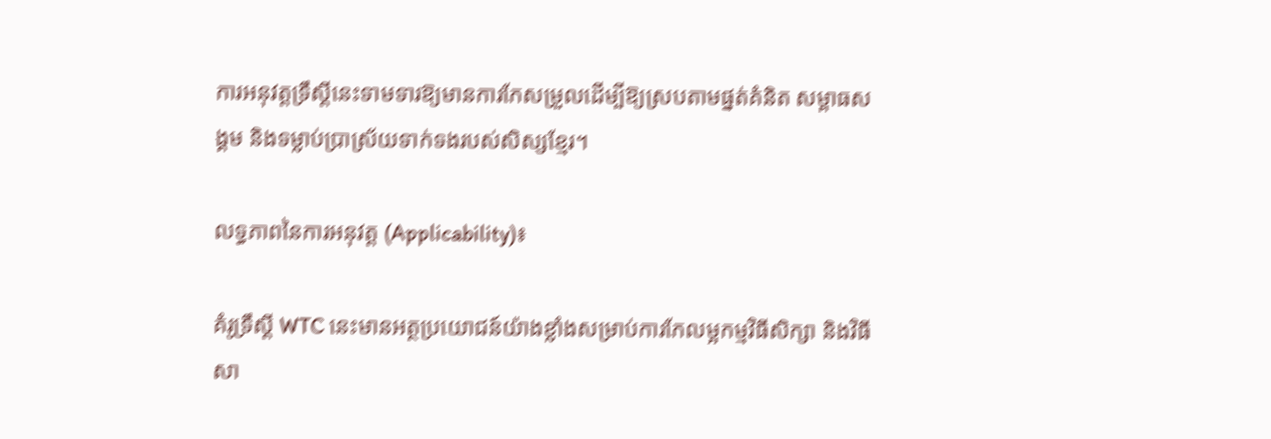ការអនុវត្តទ្រឹស្តីនេះទាមទារឱ្យមានការកែសម្រួលដើម្បីឱ្យស្របតាមផ្នត់គំនិត សម្ពាធសង្គម និងទម្លាប់ប្រាស្រ័យទាក់ទងរបស់សិស្សខ្មែរ។

លទ្ធភាពនៃការអនុវត្ត (Applicability)៖

គំរូទ្រឹស្តី WTC នេះមានអត្ថប្រយោជន៍យ៉ាងខ្លាំងសម្រាប់ការកែលម្អកម្មវិធីសិក្សា និងវិធីសា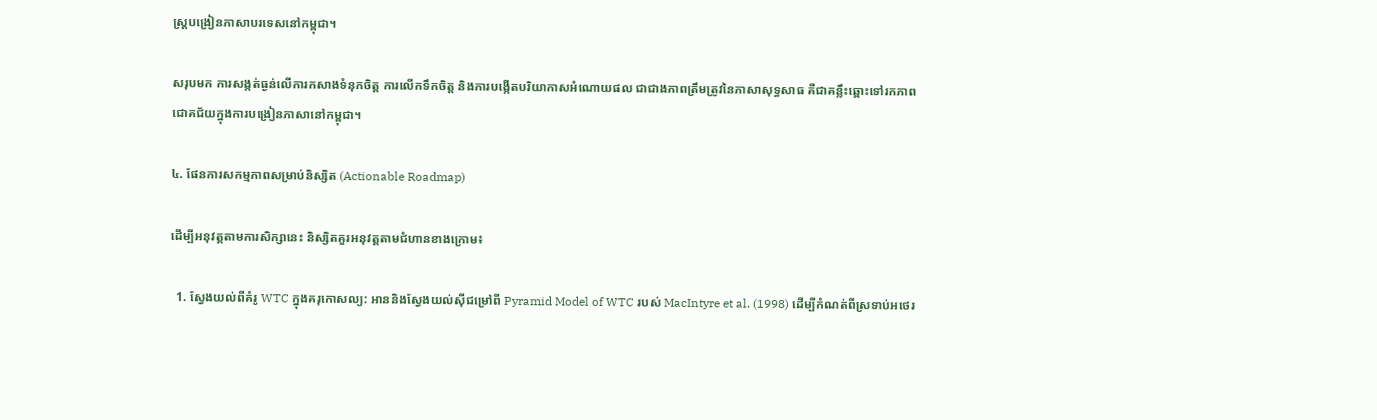ស្ត្របង្រៀនភាសាបរទេសនៅកម្ពុជា។

សរុបមក ការសង្កត់ធ្ងន់លើការកសាងទំនុកចិត្ត ការលើកទឹកចិត្ត និងការបង្កើតបរិយាកាសអំណោយផល ជាជាងភាពត្រឹមត្រូវនៃភាសាសុទ្ធសាធ គឺជាគន្លឹះឆ្ពោះទៅរកភាពជោគជ័យក្នុងការបង្រៀនភាសានៅកម្ពុជា។

៤. ផែនការសកម្មភាពសម្រាប់និស្សិត (Actionable Roadmap)

ដើម្បីអនុវត្តតាមការសិក្សានេះ និស្សិតគួរអនុវត្តតាមជំហានខាងក្រោម៖

  1. ស្វែងយល់ពីគំរូ WTC ក្នុងគរុកោសល្យ: អាននិងស្វែងយល់ស៊ីជម្រៅពី Pyramid Model of WTC របស់ MacIntyre et al. (1998) ដើម្បីកំណត់ពីស្រទាប់អថេរ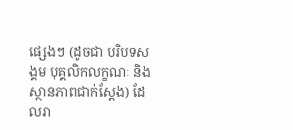ផ្សេងៗ (ដូចជា បរិបទសង្គម បុគ្គលិកលក្ខណៈ និងស្ថានភាពជាក់ស្តែង) ដែលរា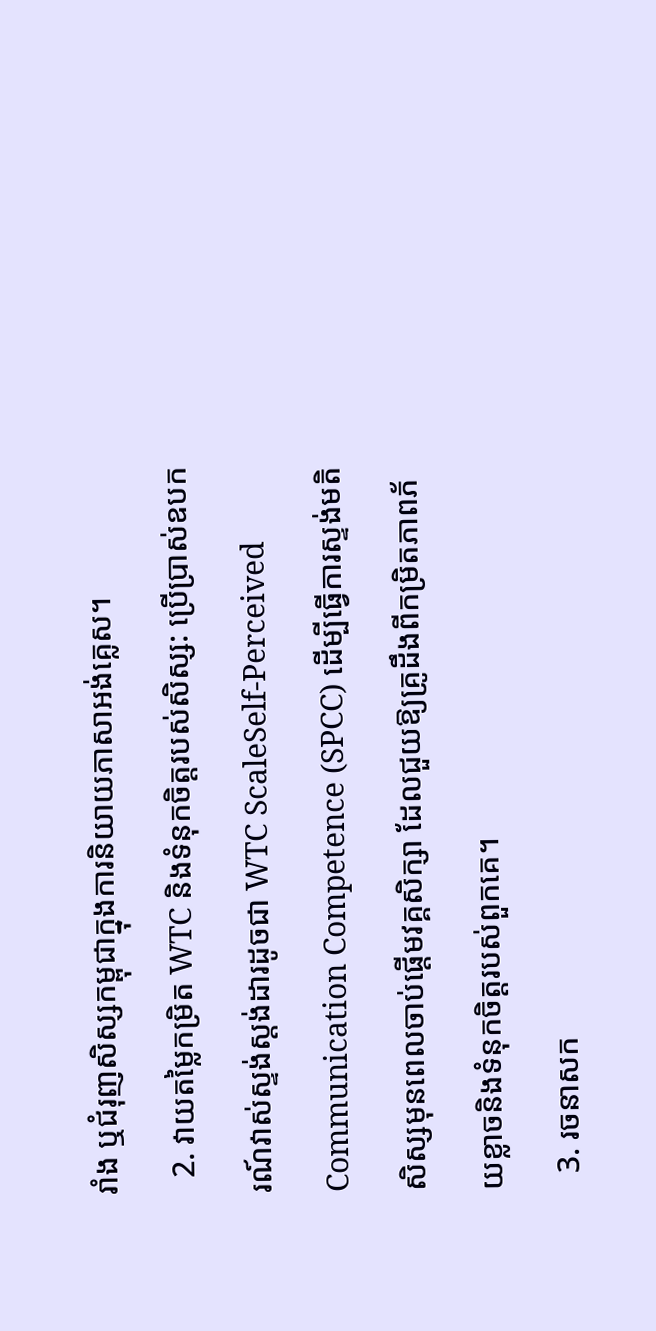រាំង ឬជំរុញសិស្សកម្ពុជាក្នុងការនិយាយភាសាអង់គ្លេស។
  2. វាយតម្លៃកម្រិត WTC និងទំនុកចិត្តរបស់សិស្ស: ប្រើប្រាស់ឧបករណ៍វាស់ស្ទង់ស្តង់ដារដូចជា WTC ScaleSelf-Perceived Communication Competence (SPCC) ដើម្បីធ្វើការស្ទង់មតិសិស្សមុនពេលចាប់ផ្តើមវគ្គសិក្សា ដែលជួយឱ្យគ្រូដឹងពីកម្រិតភាពភ័យខ្លាចនិងទំនុកចិត្តរបស់ពួកគេ។
  3. រចនាសក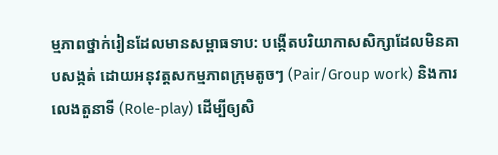ម្មភាពថ្នាក់រៀនដែលមានសម្ពាធទាប: បង្កើតបរិយាកាសសិក្សាដែលមិនគាបសង្កត់ ដោយអនុវត្តសកម្មភាពក្រុមតូចៗ (Pair/Group work) និងការលេងតួនាទី (Role-play) ដើម្បីឲ្យសិ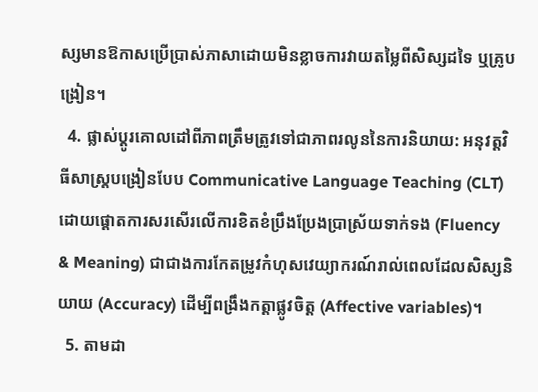ស្សមានឱកាសប្រើប្រាស់ភាសាដោយមិនខ្លាចការវាយតម្លៃពីសិស្សដទៃ ឬគ្រូបង្រៀន។
  4. ផ្លាស់ប្តូរគោលដៅពីភាពត្រឹមត្រូវទៅជាភាពរលូននៃការនិយាយ: អនុវត្តវិធីសាស្ត្របង្រៀនបែប Communicative Language Teaching (CLT) ដោយផ្តោតការសរសើរលើការខិតខំប្រឹងប្រែងប្រាស្រ័យទាក់ទង (Fluency & Meaning) ជាជាងការកែតម្រូវកំហុសវេយ្យាករណ៍រាល់ពេលដែលសិស្សនិយាយ (Accuracy) ដើម្បីពង្រឹងកត្តាផ្លូវចិត្ត (Affective variables)។
  5. តាមដា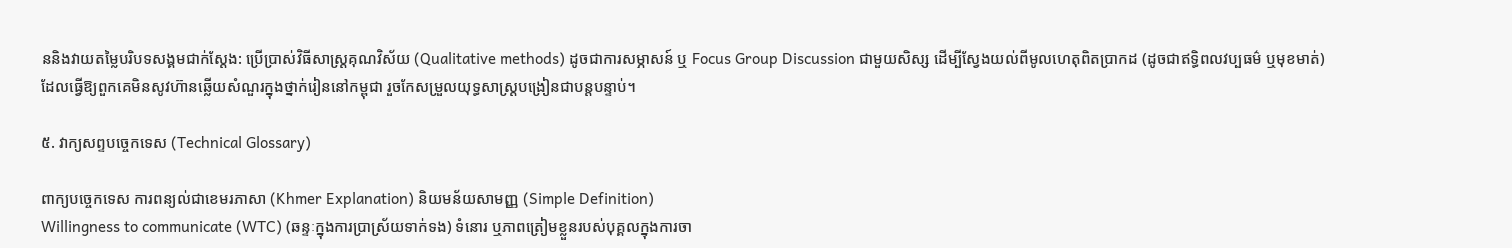ននិងវាយតម្លៃបរិបទសង្គមជាក់ស្តែង: ប្រើប្រាស់វិធីសាស្ត្រគុណវិស័យ (Qualitative methods) ដូចជាការសម្ភាសន៍ ឬ Focus Group Discussion ជាមួយសិស្ស ដើម្បីស្វែងយល់ពីមូលហេតុពិតប្រាកដ (ដូចជាឥទ្ធិពលវប្បធម៌ ឬមុខមាត់) ដែលធ្វើឱ្យពួកគេមិនសូវហ៊ានឆ្លើយសំណួរក្នុងថ្នាក់រៀននៅកម្ពុជា រួចកែសម្រួលយុទ្ធសាស្ត្របង្រៀនជាបន្តបន្ទាប់។

៥. វាក្យសព្ទបច្ចេកទេស (Technical Glossary)

ពាក្យបច្ចេកទេស ការពន្យល់ជាខេមរភាសា (Khmer Explanation) និយមន័យសាមញ្ញ (Simple Definition)
Willingness to communicate (WTC) (ឆន្ទៈក្នុងការប្រាស្រ័យទាក់ទង) ទំនោរ ឬភាពត្រៀមខ្លួនរបស់បុគ្គលក្នុងការចា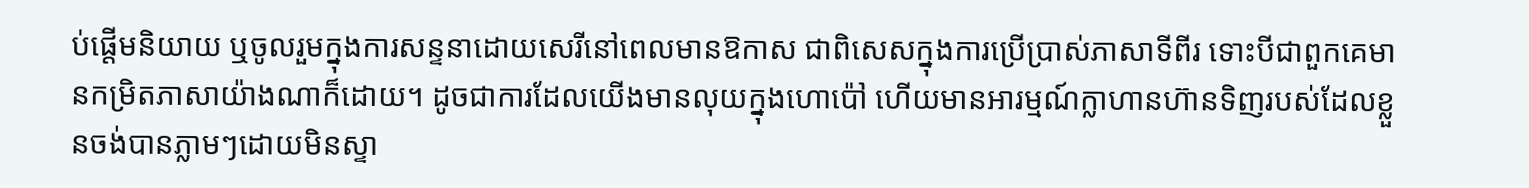ប់ផ្តើមនិយាយ ឬចូលរួមក្នុងការសន្ទនាដោយសេរីនៅពេលមានឱកាស ជាពិសេសក្នុងការប្រើប្រាស់ភាសាទីពីរ ទោះបីជាពួកគេមានកម្រិតភាសាយ៉ាងណាក៏ដោយ។ ដូចជាការដែលយើងមានលុយក្នុងហោប៉ៅ ហើយមានអារម្មណ៍ក្លាហានហ៊ានទិញរបស់ដែលខ្លួនចង់បានភ្លាមៗដោយមិនស្ទា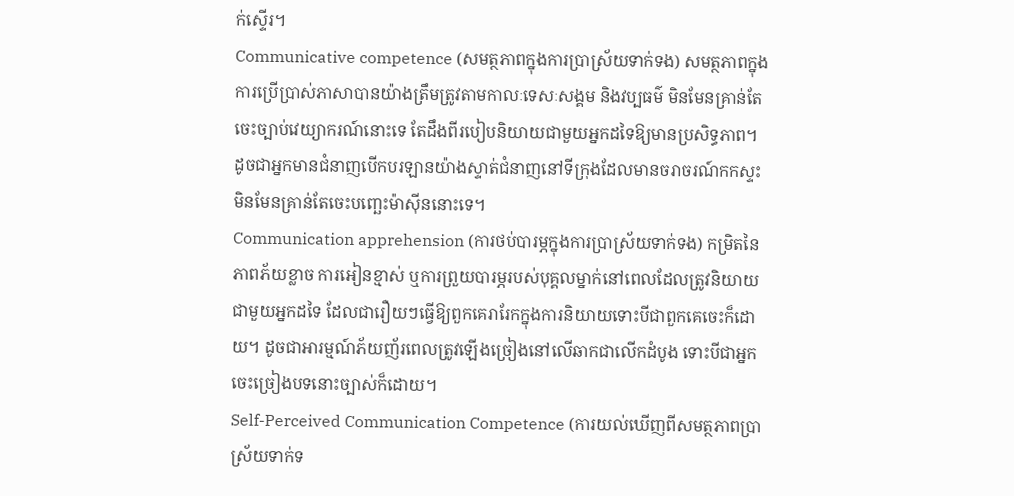ក់ស្ទើរ។
Communicative competence (សមត្ថភាពក្នុងការប្រាស្រ័យទាក់ទង) សមត្ថភាពក្នុងការប្រើប្រាស់ភាសាបានយ៉ាងត្រឹមត្រូវតាមកាលៈទេសៈសង្គម និងវប្បធម៌ មិនមែនគ្រាន់តែចេះច្បាប់វេយ្យាករណ៍នោះទេ តែដឹងពីរបៀបនិយាយជាមួយអ្នកដទៃឱ្យមានប្រសិទ្ធភាព។ ដូចជាអ្នកមានជំនាញបើកបរឡានយ៉ាងស្ទាត់ជំនាញនៅទីក្រុងដែលមានចរាចរណ៍កកស្ទះ មិនមែនគ្រាន់តែចេះបញ្ឆេះម៉ាស៊ីននោះទេ។
Communication apprehension (ការថប់បារម្ភក្នុងការប្រាស្រ័យទាក់ទង) កម្រិតនៃភាពភ័យខ្លាច ការអៀនខ្មាស់ ឬការព្រួយបារម្ភរបស់បុគ្គលម្នាក់នៅពេលដែលត្រូវនិយាយជាមួយអ្នកដទៃ ដែលជារឿយៗធ្វើឱ្យពួកគេរារែកក្នុងការនិយាយទោះបីជាពួកគេចេះក៏ដោយ។ ដូចជាអារម្មណ៍ភ័យញ័រពេលត្រូវឡើងច្រៀងនៅលើឆាកជាលើកដំបូង ទោះបីជាអ្នកចេះច្រៀងបទនោះច្បាស់ក៏ដោយ។
Self-Perceived Communication Competence (ការយល់ឃើញពីសមត្ថភាពប្រាស្រ័យទាក់ទ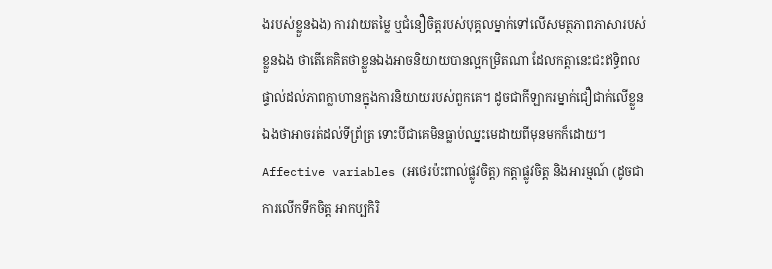ងរបស់ខ្លួនឯង) ការវាយតម្លៃ ឬជំនឿចិត្តរបស់បុគ្គលម្នាក់ទៅលើសមត្ថភាពភាសារបស់ខ្លួនឯង ថាតើគេគិតថាខ្លួនឯងអាចនិយាយបានល្អកម្រិតណា ដែលកត្តានេះជះឥទ្ធិពលផ្ទាល់ដល់ភាពក្លាហានក្នុងការនិយាយរបស់ពួកគេ។ ដូចជាកីឡាករម្នាក់ជឿជាក់លើខ្លួនឯងថាអាចរត់ដល់ទីព្រ័ត្រ ទោះបីជាគេមិនធ្លាប់ឈ្នះមេដាយពីមុនមកក៏ដោយ។
Affective variables (អថេរប៉ះពាល់ផ្លូវចិត្ត) កត្តាផ្លូវចិត្ត និងអារម្មណ៍ (ដូចជា ការលើកទឹកចិត្ត អាកប្បកិរិ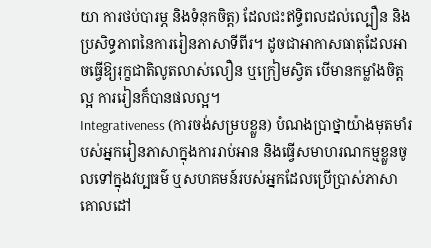យា ការថប់បារម្ភ និងទំនុកចិត្ត) ដែលជះឥទ្ធិពលដល់ល្បឿន និងប្រសិទ្ធភាពនៃការរៀនភាសាទីពីរ។ ដូចជាអាកាសធាតុដែលអាចធ្វើឱ្យរុក្ខជាតិលូតលាស់លឿន ឬក្រៀមស្វិត បើមានកម្លាំងចិត្តល្អ ការរៀនក៏បានផលល្អ។
Integrativeness (ការចង់សម្របខ្លួន) បំណងប្រាថ្នាយ៉ាងមុតមាំរបស់អ្នករៀនភាសាក្នុងការរាប់អាន និងធ្វើសមាហរណកម្មខ្លួនចូលទៅក្នុងវប្បធម៌ ឬសហគមន៍របស់អ្នកដែលប្រើប្រាស់ភាសាគោលដៅ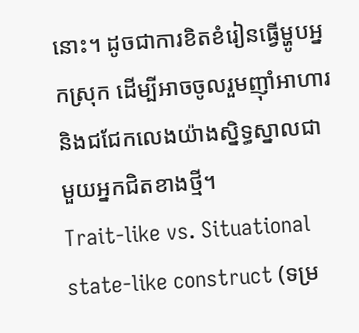នោះ។ ដូចជាការខិតខំរៀនធ្វើម្ហូបអ្នកស្រុក ដើម្បីអាចចូលរួមញ៉ាំអាហារ និងជជែកលេងយ៉ាងស្និទ្ធស្នាលជាមួយអ្នកជិតខាងថ្មី។
Trait-like vs. Situational state-like construct (ទម្រ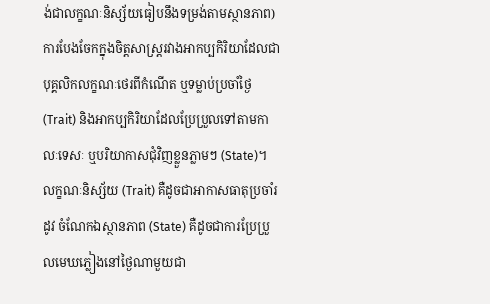ង់ជាលក្ខណៈនិស្ស័យធៀបនឹងទម្រង់តាមស្ថានភាព) ការបែងចែកក្នុងចិត្តសាស្រ្តរវាងអាកប្បកិរិយាដែលជាបុគ្គលិកលក្ខណៈថេរពីកំណើត ឬទម្លាប់ប្រចាំថ្ងៃ (Trait) និងអាកប្បកិរិយាដែលប្រែប្រួលទៅតាមកាលៈទេសៈ ឬបរិយាកាសជុំវិញខ្លួនភ្លាមៗ (State)។ លក្ខណៈនិស្ស័យ (Trait) គឺដូចជាអាកាសធាតុប្រចាំរដូវ ចំណែកឯស្ថានភាព (State) គឺដូចជាការប្រែប្រួលមេឃភ្លៀងនៅថ្ងៃណាមួយជា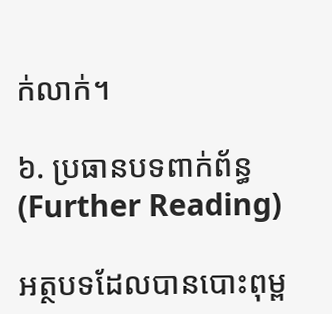ក់លាក់។

៦. ប្រធានបទពាក់ព័ន្ធ (Further Reading)

អត្ថបទដែលបានបោះពុម្ព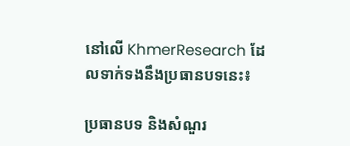នៅលើ KhmerResearch ដែលទាក់ទងនឹងប្រធានបទនេះ៖

ប្រធានបទ និងសំណួរ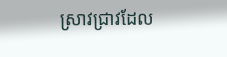ស្រាវជ្រាវដែល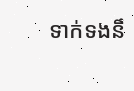ទាក់ទងនឹ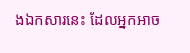ងឯកសារនេះ ដែលអ្នកអាច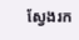ស្វែងរក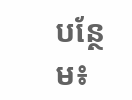បន្ថែម៖